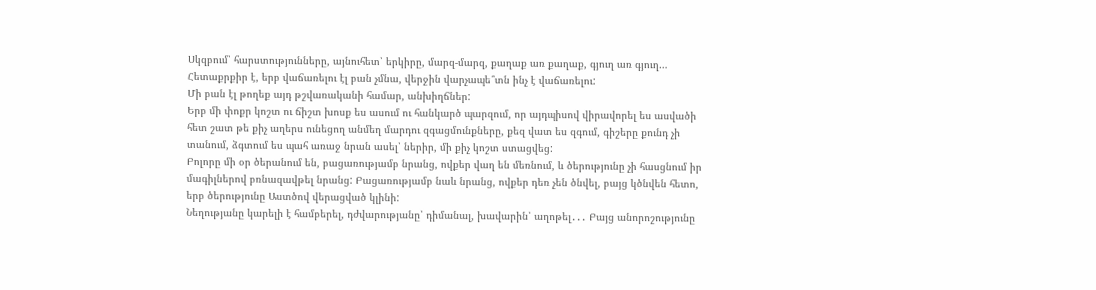Սկզբում՝ հարստությունները, այնուհետ՝ երկիրը, մարզ-մարզ, քաղաք առ քաղաք, գյուղ առ գյուղ…
Հետաքրքիր է, երբ վաճառելու էլ բան չմնա, վերջին վարչապե՞տն ինչ է վաճառելու:
Մի բան էլ թողեք այդ թշվառականի համար, անխիղճներ:
Երբ մի փոքր կոշտ ու ճիշտ խոսք ես ասում ու հանկարծ պարզում, որ այդպիսով վիրավորել ես ասվածի հետ շատ թե քիչ աղերս ունեցող անմեղ մարդու զգացմունքները, քեզ վատ ես զգում, գիշերը քունդ չի տանում, ձգտում ես պահ առաջ նրան ասել՝ ներիր, մի քիչ կոշտ ստացվեց:
Բոլորը մի օր ծերանում են, բացառությամբ նրանց, ովքեր վաղ են մեռնում, և ծերությունը չի հասցնում իր մագիլներով բռնազավթել նրանց: Բացառությամբ նաև նրանց, ովքեր դեռ չեն ծնվել, բայց կծնվեն հետո, երբ ծերությունը Աստծով վերացված կլինի:
Նեղությանը կարելի է համբերել, դժվարությանը՝ դիմանալ, խավարին՝ աղոթել․․․ Բայց անորոշությունը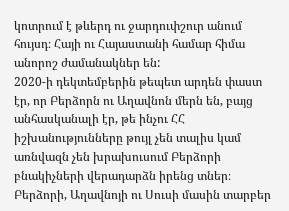կոտրում է թևերդ ու ջարդուփշուր անում հույսդ։ Հայի ու Հայաստանի համար հիմա անորոշ ժամանակներ են:
2020-ի դեկտեմբերին թեպետ արդեն փաստ էր, որ Բերձորն ու Աղավնոն մերն են, բայց անհասկանալի էր, թե ինչու ՀՀ իշխանությունները թույլ չեն տալիս կամ առնվազն չեն խրախուսում Բերձորի բնակիչների վերադարձն իրենց տներ։
Բերձորի, Աղավնոյի ու Սուսի մասին տարբեր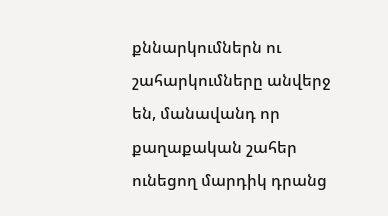քննարկումներն ու շահարկումները անվերջ են, մանավանդ որ քաղաքական շահեր ունեցող մարդիկ դրանց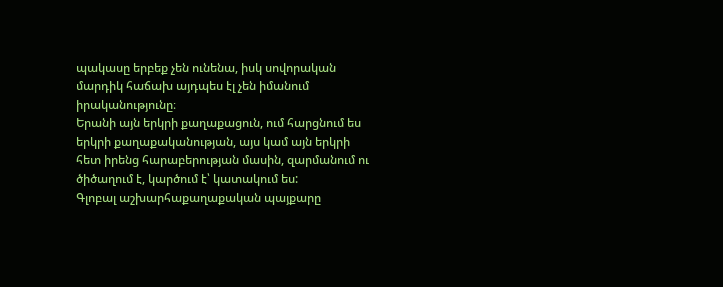պակասը երբեք չեն ունենա, իսկ սովորական մարդիկ հաճախ այդպես էլ չեն իմանում իրականությունը։
Երանի այն երկրի քաղաքացուն, ում հարցնում ես երկրի քաղաքականության, այս կամ այն երկրի հետ իրենց հարաբերության մասին, զարմանում ու ծիծաղում է, կարծում է՝ կատակում ես:
Գլոբալ աշխարհաքաղաքական պայքարը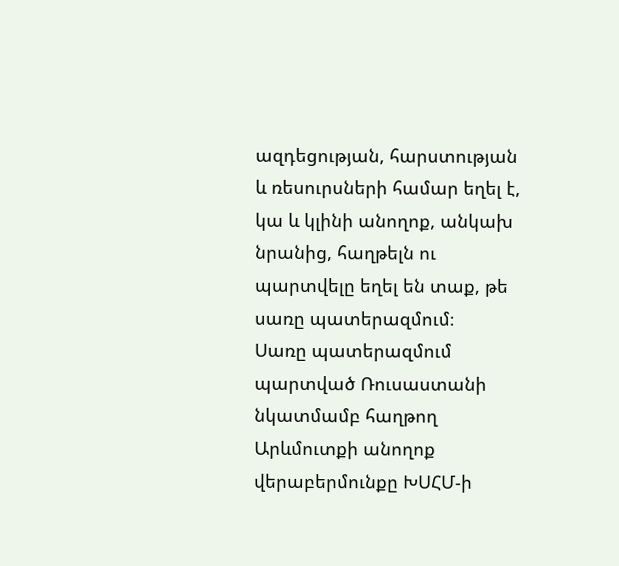ազդեցության, հարստության և ռեսուրսների համար եղել է, կա և կլինի անողոք, անկախ նրանից, հաղթելն ու պարտվելը եղել են տաք, թե սառը պատերազմում։
Սառը պատերազմում պարտված Ռուսաստանի նկատմամբ հաղթող Արևմուտքի անողոք վերաբերմունքը ԽՍՀՄ-ի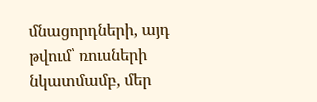մնացորդների, այդ թվում՝ ռուսների նկատմամբ, մեր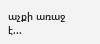աչքի առաջ է...